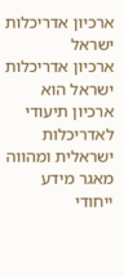ארכיון אדריכלות ישראל
ארכיון אדריכלות ישראל הוא ארכיון תיעודי לאדריכלות ישראלית ומהווה מאגר מידע ייחודי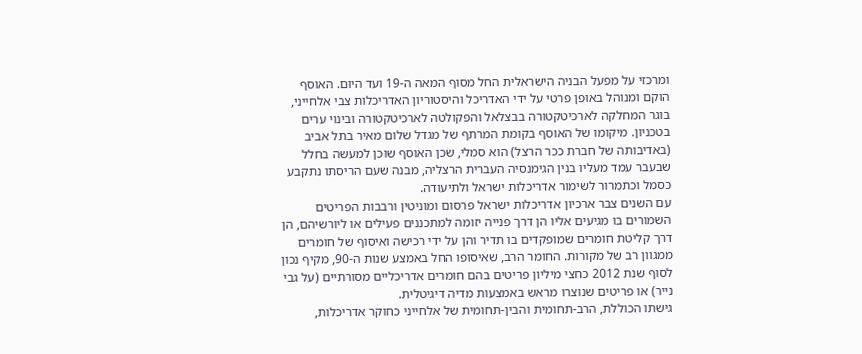ומרכזי על מפעל הבניה הישראלית החל מסוף המאה ה-19 ועד היום. האוסף הוקם ומנוהל באופן פרטי על ידי האדריכל והיסטוריון האדריכלות צבי אלחייני, בוגר המחלקה לארכיטקטורה בבצלאל והפקולטה לארכיטקטורה ובינוי ערים בטכניון. מיקומו של האוסף בקומת המרתף של מגדל שלום מאיר בתל אביב (באדיבותה של חברת ככר הרצל) הוא סמלי, שכן האוסף שוכן למעשה בחלל שבעבר עמד מעליו בנין הגימנסיה העברית הרצליה, מבנה שעם הריסתו נתקבע כסמל וכתמרור לשימור אדריכלות ישראל ולתיעודה.
עם השנים צבר ארכיון אדריכלות ישראל פרסום ומוניטין ורבבות הפריטים השמורים בו מגיעים אליו הן דרך פנייה יזומה למתכננים פעילים או ליורשיהם, הן דרך קליטת חומרים שמופקדים בו תדיר והן על ידי רכישה ואיסוף של חומרים ממגוון רב של מקורות. החומר הרב, שאיסופו החל באמצע שנות ה-90, מקיף נכון לסוף שנת 2012 כחצי מיליון פריטים בהם חומרים אדריכליים מסורתיים (על גבי נייר) או פריטים שנוצרו מראש באמצעות מדיה דיגיטלית.
גישתו הכוללת, הרב-תחומית והבין-תחומית של אלחייני כחוקר אדריכלות,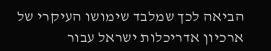הביאה לכך שמלבד שימושו העיקרי של ארכיון אדריכלות ישראל עבור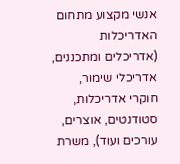אנשי מקצוע מתחום האדריכלות (אדריכלים ומתכננים, אדריכלי שימור, חוקרי אדריכלות, סטודנטים, אוצרים, עורכים ועוד), משרת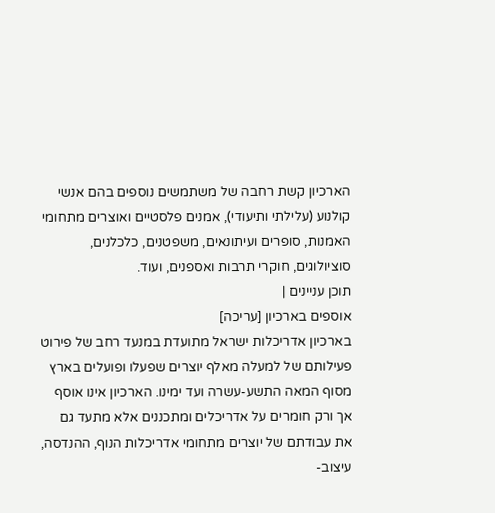הארכיון קשת רחבה של משתמשים נוספים בהם אנשי קולנוע (עלילתי ותיעודי), אמנים פלסטיים ואוצרים מתחומי האמנות, סופרים ועיתונאים, משפטנים, כלכלנים, סוציולוגים, חוקרי תרבות ואספנים, ועוד.
תוכן עניינים |
אוספים בארכיון [עריכה]
בארכיון אדריכלות ישראל מתועדת במנעד רחב של פירוט פעילותם של למעלה מאלף יוצרים שפעלו ופועלים בארץ מסוף המאה התשע-עשרה ועד ימינו. הארכיון אינו אוסף אך ורק חומרים על אדריכלים ומתכננים אלא מתעד גם את עבודתם של יוצרים מתחומי אדריכלות הנוף, ההנדסה, עיצוב-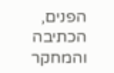הפנים, הכתיבה והמחקר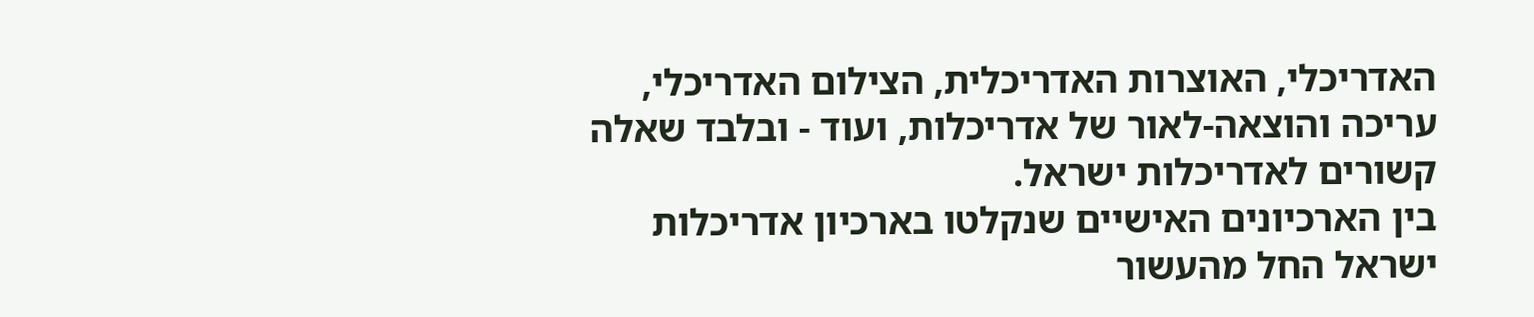האדריכלי, האוצרות האדריכלית, הצילום האדריכלי, עריכה והוצאה-לאור של אדריכלות, ועוד - ובלבד שאלה קשורים לאדריכלות ישראל.
בין הארכיונים האישיים שנקלטו בארכיון אדריכלות ישראל החל מהעשור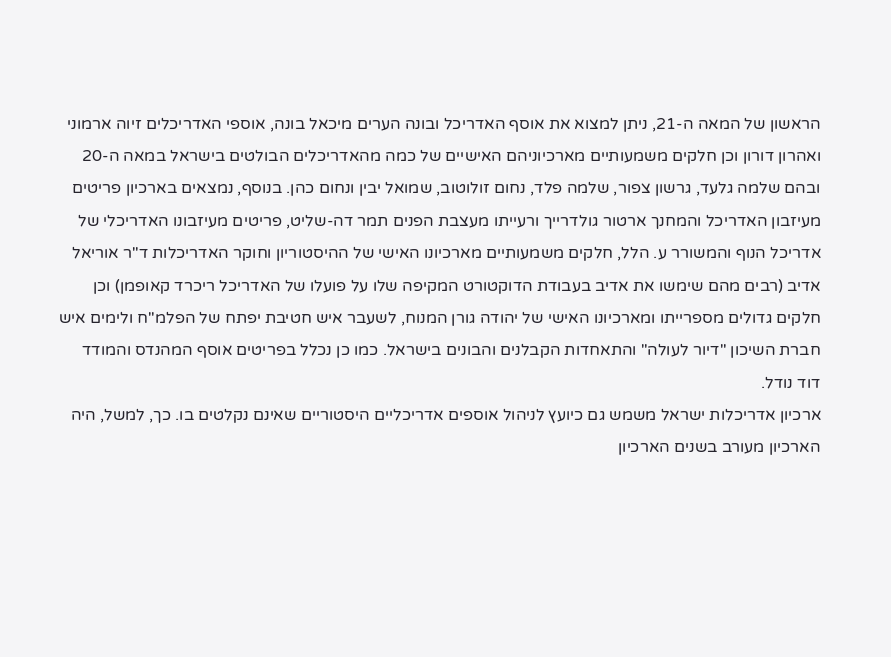הראשון של המאה ה-21, ניתן למצוא את אוסף האדריכל ובונה הערים מיכאל בונה, אוספי האדריכלים זיוה ארמוני ואהרון דורון וכן חלקים משמעותיים מארכיוניהם האישיים של כמה מהאדריכלים הבולטים בישראל במאה ה-20 ובהם שלמה גלעד, גרשון צפור, שלמה פלד, נחום זולוטוב, שמואל יבין ונחום כהן. בנוסף, נמצאים בארכיון פריטים מעיזבון האדריכל והמחנך ארטור גולדרייך ורעייתו מעצבת הפנים תמר דה-שליט, פריטים מעיזבונו האדריכלי של אדריכל הנוף והמשורר ע. הלל, חלקים משמעותיים מארכיונו האישי של ההיסטוריון וחוקר האדריכלות ד"ר אוריאל אדיב (רבים מהם שימשו את אדיב בעבודת הדוקטורט המקיפה שלו על פועלו של האדריכל ריכרד קאופמן) וכן חלקים גדולים מספרייתו ומארכיונו האישי של יהודה גורן המנוח, לשעבר איש חטיבת יפתח של הפלמ"ח ולימים איש חברת השיכון "דיור לעולה" והתאחדות הקבלנים והבונים בישראל. כמו כן נכלל בפריטים אוסף המהנדס והמודד דוד נודל.
ארכיון אדריכלות ישראל משמש גם כיועץ לניהול אוספים אדריכליים היסטוריים שאינם נקלטים בו. כך, למשל, היה הארכיון מעורב בשנים הארכיון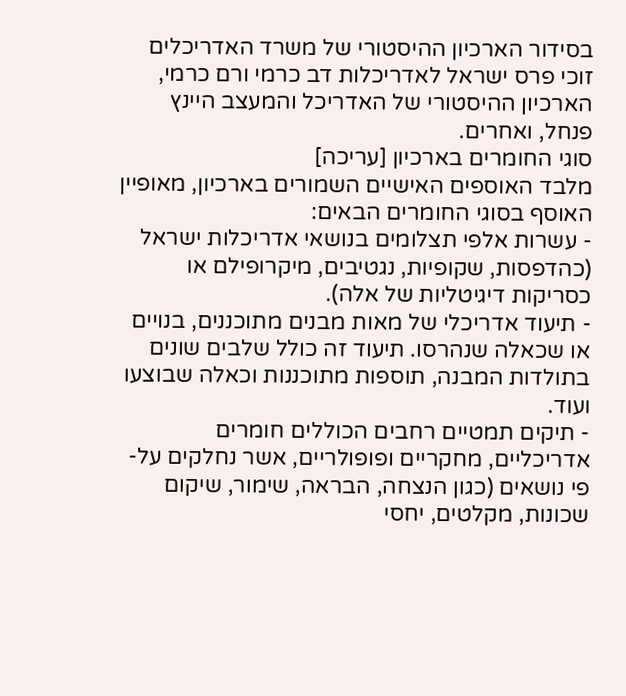בסידור הארכיון ההיסטורי של משרד האדריכלים זוכי פרס ישראל לאדריכלות דב כרמי ורם כרמי, הארכיון ההיסטורי של האדריכל והמעצב היינץ פנחל, ואחרים.
סוגי החומרים בארכיון [עריכה]
מלבד האוספים האישיים השמורים בארכיון, מאופיין האוסף בסוגי החומרים הבאים:
- עשרות אלפי תצלומים בנושאי אדריכלות ישראל (כהדפסות, שקופיות, נגטיבים, מיקרופילם או כסריקות דיגיטליות של אלה).
- תיעוד אדריכלי של מאות מבנים מתוכננים, בנויים או שכאלה שנהרסו. תיעוד זה כולל שלבים שונים בתולדות המבנה, תוספות מתוכננות וכאלה שבוצעו ועוד.
- תיקים תמטיים רחבים הכוללים חומרים אדריכליים, מחקריים ופופולריים, אשר נחלקים על-פי נושאים (כגון הנצחה, הבראה, שימור, שיקום שכונות, מקלטים, יחסי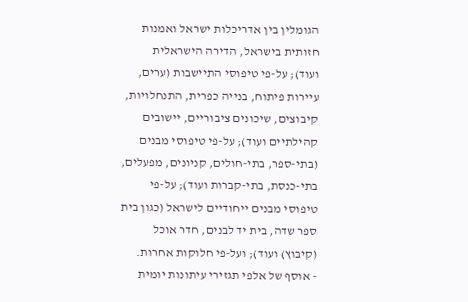הגומלין בין אדריכלות ישראל ואמנות חזותית בישראל, הדירה הישראלית ועוד); על-פי טיפוסי התיישבות (ערים, עיירות פיתוח, בנייה כפרית, התנחלויות, קיבוצים, שיכונים ציבוריים, יישובים קהילתיים ועוד); על-פי טיפוסי מבנים (בתי-ספר, בתי-חולים, קניונים, מפעלים, בתי-כנסת, בתי-קברות ועוד); על-פי טיפוסי מבנים ייחודיים לישראל (כגון בית ספר שדה, בית יד לבנים, חדר אוכל (קיבוץ) ועוד); ועל-פי חלוקות אחרות.
- אוסף של אלפי תגזירי עיתונות יומית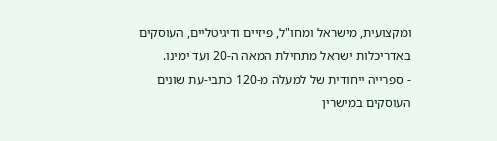ומקצועית, מישראל ומחו"ל, פיזיים ודיגיטליים, העוסקים באדריכלות ישראל מתחילת המאה ה-20 ועד ימינו.
- ספרייה ייחודית של למעלה מ-120 כתבי-עת שונים העוסקים במישרין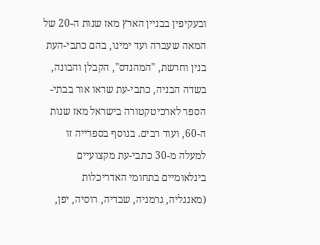ובעקיפין בבניין הארץ מאז שנות ה-20 של המאה שעברה ועד ימינו, בהם כתבי-העת בנין וחרשת, "המהנדס", הקבלן והבונה, בשדה הבניה, כתבי-עת שראו אור בבתי-הספר לארכיטקטורה בישראל מאז שנות ה-60, ועוד רבים. בנוסף בספרייה זו למעלה מ-30 כתבי-עת מקצועיים בינלאומיים בתחומי האדריכלות (מאנגליה, גרמניה, שבדיה, רוסיה, יפן,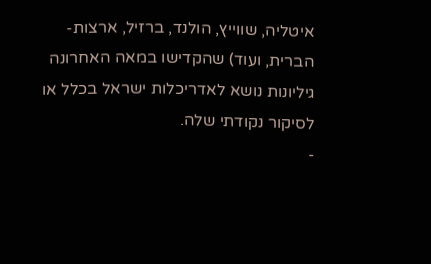איטליה, שווייץ, הולנד, ברזיל, ארצות-הברית, ועוד) שהקדישו במאה האחרונה גיליונות נושא לאדריכלות ישראל בכלל או לסיקור נקודתי שלה.
-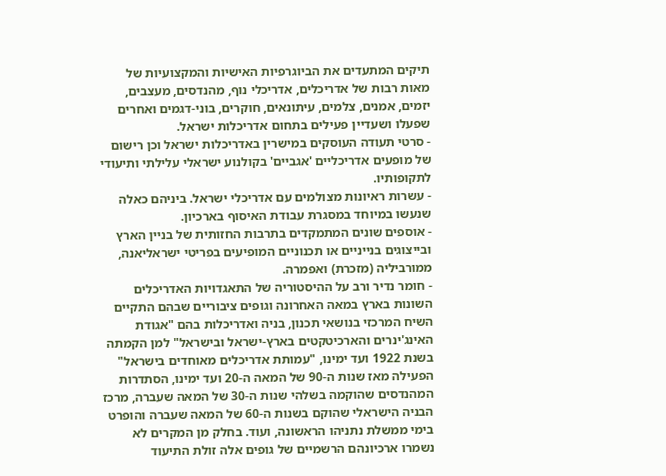תיקים המתעדים את הביוגרפיות האישיות והמקצועיות של מאות רבות של אדריכלים, אדריכלי נוף, מהנדסים, מעצבים, יזמים, אמנים, צלמים, עיתונאים, חוקרים, בוני-דגמים ואחרים שפעלו ושעדיין פעילים בתחום אדריכלות ישראל.
- סרטי תעודה העוסקים במישרין באדריכלות ישראל וכן רישום של מופעים אדריכליים 'אגביים' בקולנוע ישראלי עלילתי ותיעודי לתקופותיו.
- עשרות ראיונות מצולמים עם אדריכלי ישראל. ביניהם כאלה שנעשו במיוחד במסגרת עבודת האיסוף בארכיון.
- אוספים שונים המתמקדים בתרבות החזותית של בניין הארץ ובייצוגים בנייניים או תכנוניים המופיעים בפריטי ישראליאנה, ממורביליה (מזכרת) ואפמרה.
- חומר נדיר ורב על ההיסטוריה של התאגדויות האדריכלים השונות בארץ במאה האחרונה וגופים ציבוריים שבהם התקיים השיח המרכזי בנושאי תכנון, בניה ואדריכלות בהם "אגודת האינג'ינרים והארכיטקטים בארץ-ישראל ובישראל" למן הקמתה בשנת 1922 ועד ימינו, "עמותת אדריכלים מאוחדים בישראל" הפעילה מאז שנות ה-90 של המאה ה-20 ועד ימינו, הסתדרות המהנדסים שהוקמה בשלהי שנות ה-30 של המאה שעברה, מרכז הבניה הישראלי שהוקם בשנות ה-60 של המאה שעברה והופרט בימי ממשלת נתניהו הראשונה, ועוד. בחלק מן המקרים לא נשמרו ארכיונהם הרשמיים של גופים אלה זולת התיעוד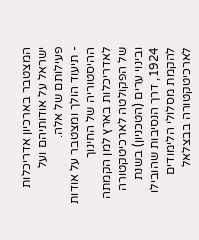המצטבר בארכיון אדריכלות ישראל על אודותיהם ועל פעילותם של אלה.
- תיעוד הולך ומצטבר על אודות ההיסטוריה של החינוך לאדריכלות בארץ למן הקמתה של הפקולטה לארכיטקטורה ובינוי ערים (הטכניון) בשנת 1924, דרך הנסיבות שהובילו להקמת מסלולי הלימודים לארכיטקטורה בבצלאל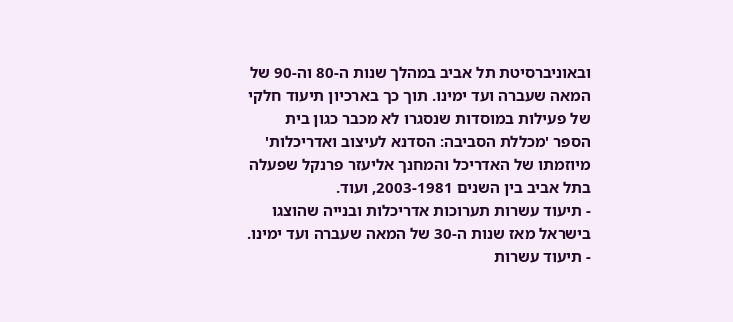ובאוניברסיטת תל אביב במהלך שנות ה-80 וה-90 של המאה שעברה ועד ימינו. תוך כך בארכיון תיעוד חלקי של פעילות במוסדות שנסגרו לא מכבר כגון בית הספר 'מכללת הסביבה: הסדנא לעיצוב ואדריכלות' מיוזמתו של האדריכל והמחנך אליעזר פרנקל שפעלה בתל אביב בין השנים 2003-1981, ועוד.
- תיעוד עשרות תערוכות אדריכלות ובנייה שהוצגו בישראל מאז שנות ה-30 של המאה שעברה ועד ימינו.
- תיעוד עשרות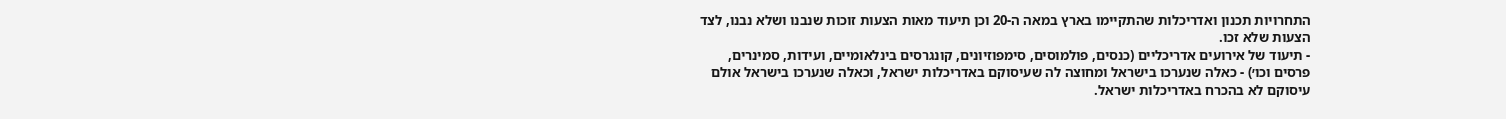התחרויות תכנון ואדריכלות שהתקיימו בארץ במאה ה-20 וכן תיעוד מאות הצעות זוכות שנבנו ושלא נבנו, לצד הצעות שלא זכו.
- תיעוד של אירועים אדריכליים (כנסים, פולמוסים, סימפוזיונים, קונגרסים בינלאומיים, ועידות, סמינרים, פרסים וכו׳) - כאלה שנערכו בישראל ומחוצה לה שעיסוקם באדריכלות ישראל, וכאלה שנערכו בישראל אולם עיסוקם לא בהכרח באדריכלות ישראל.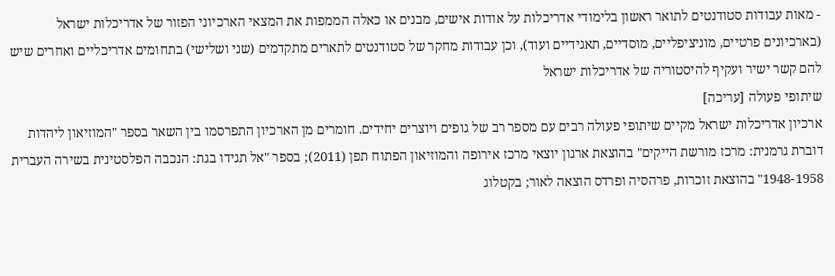- מאות עבודות סטודנטים לתואר ראשון בלימודי אדריכלות על אודות אישים, מבנים או כאלה הממפות את המצאי הארכיוני הפזור של אדריכלות ישראל (בארכיונים פרטיים, מוניציפליים, מוסדיים, תאגידיים ועוד), וכן עבודות מחקר של סטודנטים לתארים מתקדמים (שני ושלישי) בתחומים אדריכליים ואחרים שיש להם קשר ישיר ועקיף להיסטוריה של אדריכלות ישראל
שיתופי פעולה [עריכה]
ארכיון אדריכלות ישראל מקיים שיתופי פעולה רבים עם מספר רב של גופים ויוצרים יחידים. חומרים מן הארכיון התפרסמו בין השאר בספר "המוזיאון ליהדות דוברת גרמנית: מרכז מורשת הייקים" בהוצאת ארגון יוצאי מרכז אירופה והמוזיאון הפתוח תפן (2011); בספר "אל תגידו בגת: הנכבה הפלסטינית בשירה העברית 1948-1958" בהוצאת זוכרות, פרהסיה ופרדס הוצאה לאור; בקטלוג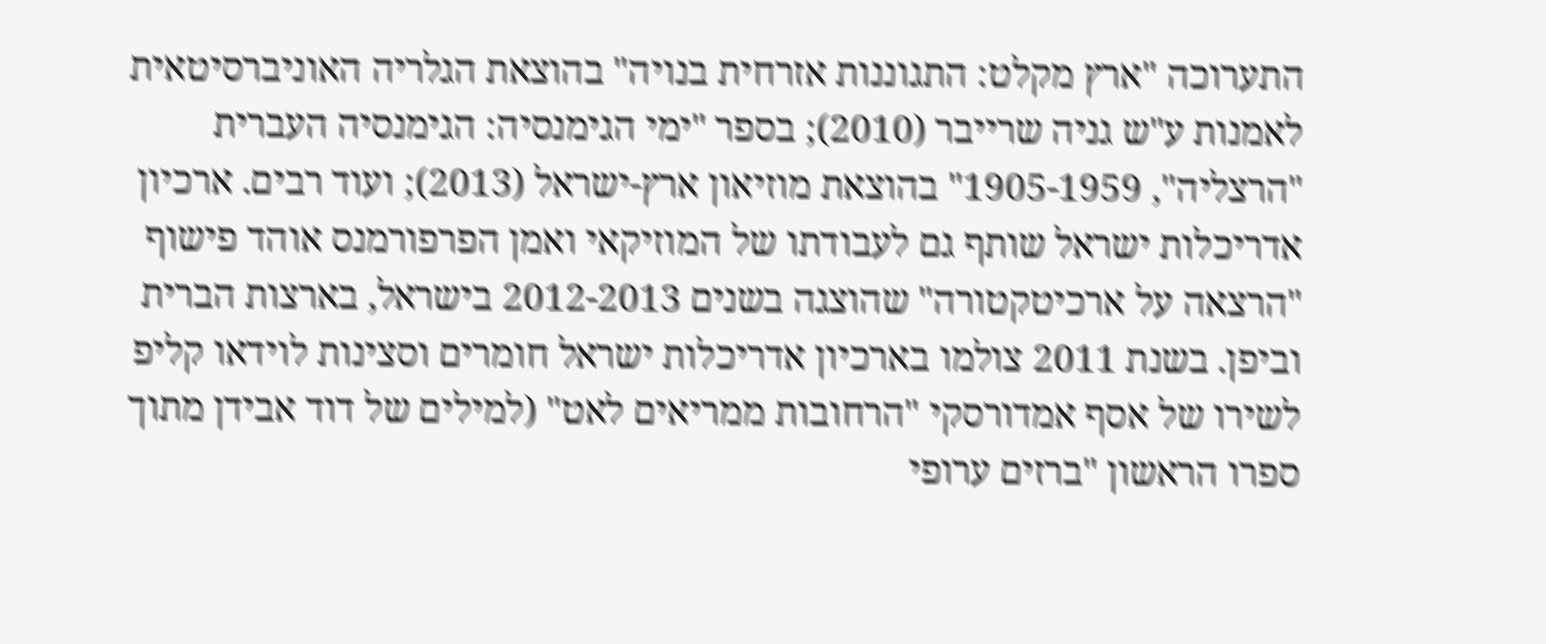התערוכה "ארץ מקלט: התגוננות אזרחית בנויה" בהוצאת הגלריה האוניברסיטאית לאמנות ע"ש גניה שרייבר (2010); בספר "ימי הגימנסיה: הגימנסיה העברית "הרצליה", 1905-1959" בהוצאת מוזיאון ארץ-ישראל (2013); ועוד רבים. ארכיון אדריכלות ישראל שותף גם לעבודתו של המוזיקאי ואמן הפרפורמנס אוהד פישוף "הרצאה על ארכיטקטורה" שהוצגה בשנים 2012-2013 בישראל, בארצות הברית וביפן. בשנת 2011 צולמו בארכיון אדריכלות ישראל חומרים וסצינות לוידאו קליפ לשירו של אסף אמדורסקי "הרחובות ממריאים לאט" (למילים של דוד אבידן מתוך ספרו הראשון "ברזים ערופי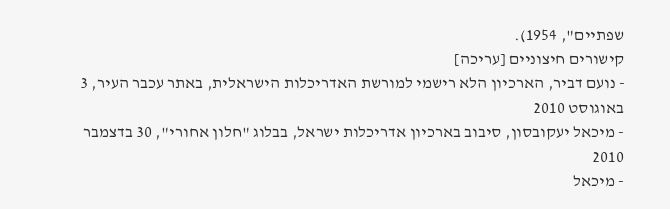שפתיים", 1954).
קישורים חיצוניים [עריכה]
- נועם דביר, הארכיון הלא רישמי למורשת האדריכלות הישראלית, באתר עכבר העיר, 3 באוגוסט 2010
- מיכאל יעקובסון, סיבוב בארכיון אדריכלות ישראל, בבלוג "חלון אחורי", 30 בדצמבר 2010
- מיכאל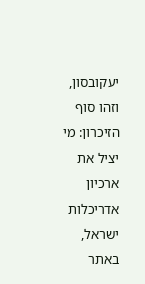יעקובסון, וזהו סוף הזיכרון: מי יציל את ארכיון אדריכלות ישראל, באתר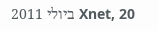Xnet, 20 ביולי 2011